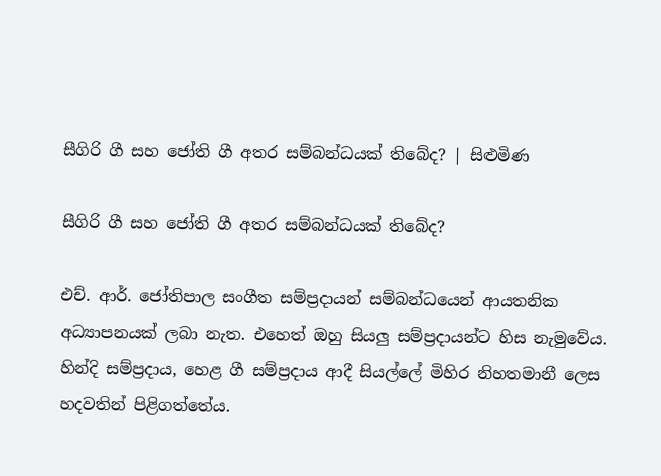සීගිරි ගී සහ ජෝති ගී අතර සම්බන්ධයක් තිබේද? | සිළුමිණ

සීගිරි ගී සහ ජෝති ගී අතර සම්බන්ධයක් තිබේද?

එච්. ආර්. ජෝතිපාල සංගීත සම්ප්‍රදායන් සම්බන්ධයෙන් ආයතනික අධ්‍යාපනයක් ලබා නැත. එහෙත් ඔහු සියලු සම්ප්‍රදායන්ට හිස නැමුවේය. හින්දි සම්ප්‍රදාය, හෙළ ගී සම්ප්‍රදාය ආදී සියල්ලේ මිහිර නිහතමානී ලෙස හදවතින් පිළිගත්තේය.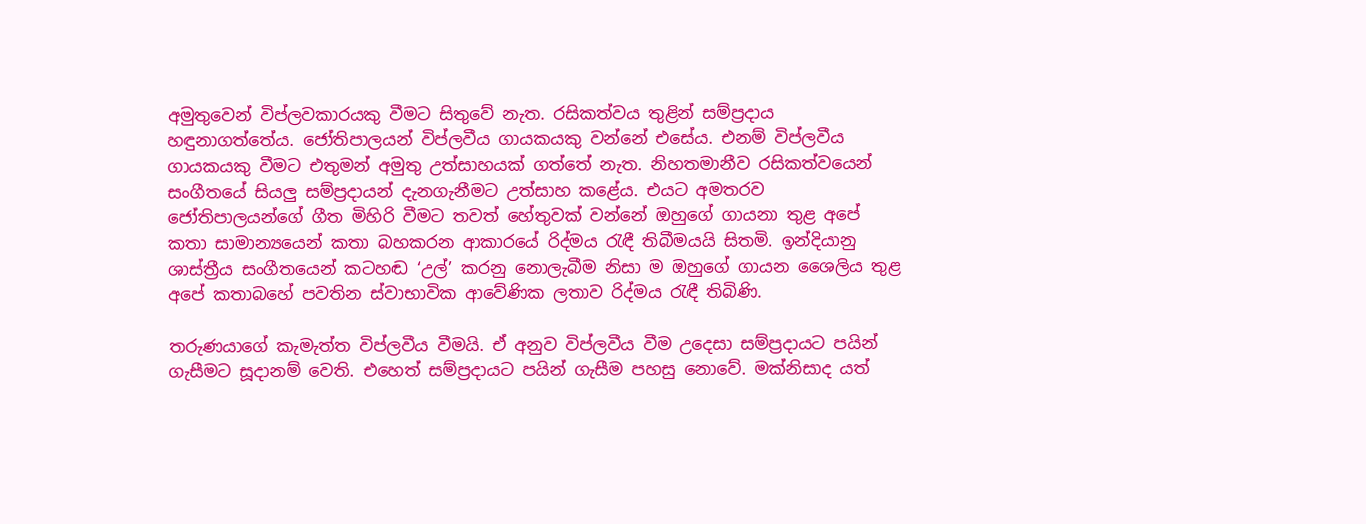අමුතුවෙන් විප්ලවකාරයකු වීමට සිතුවේ නැත. රසිකත්වය තුළින් සම්ප්‍රදාය හඳුනාගත්තේය. ජෝතිපාලයන් විප්ලවීය ගායකයකු වන්නේ එසේය. එනම් විප්ලවීය ගායකයකු වීමට එතුමන් අමුතු උත්සාහයක් ගත්තේ නැත. නිහතමානීව රසිකත්වයෙන් සංගීතයේ සියලු සම්ප්‍රදායන් දැනගැනීමට උත්සාහ කළේය. එයට අමතරව ජෝතිපාලයන්ගේ ගීත මිහිරි වීමට තවත් හේතුවක් වන්නේ ඔහුගේ ගායනා තුළ අපේ කතා සාමාන්‍යයෙන් කතා බහකරන ආකාරයේ රිද්මය රැඳී තිබීමයයි සිතමි. ඉන්දියානු ශාස්ත්‍රීය සංගීතයෙන් කටහඬ ‘උල්’ කරනු නොලැබීම නිසා ම ඔහුගේ ගායන ශෛලිය තුළ අපේ කතාබහේ පවතින ස්වාභාවික ආවේණික ලතාව රිද්මය රැඳී තිබිණි.

තරුණයාගේ කැමැත්ත විප්ලවීය වීමයි. ඒ අනුව විප්ලවීය වීම උදෙසා සම්ප්‍රදායට පයින් ගැසීමට සූදානම් වෙති. එහෙත් සම්ප්‍රදායට පයින් ගැසීම පහසු නොවේ. මක්නිසාද යත්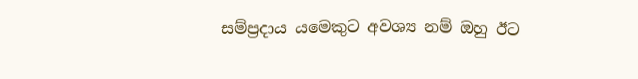සම්ප්‍රදාය යමෙකුට අවශ්‍ය නම් ඔහු ඊට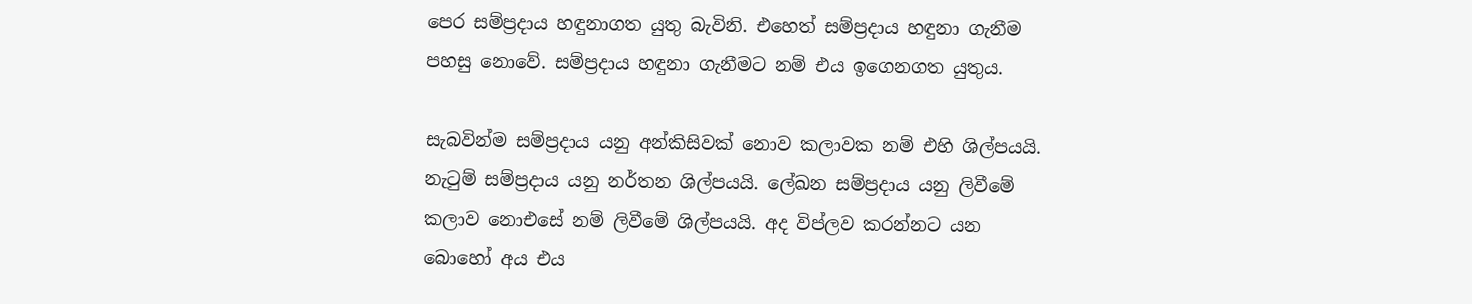පෙර සම්ප්‍රදාය හඳුනාගත යුතු බැවිනි. එහෙත් සම්ප්‍රදාය හඳුනා ගැනීම පහසු නොවේ. සම්ප්‍රදාය හඳුනා ගැනීමට නම් එය ඉගෙනගත යුතුය.

සැබවින්ම සම්ප්‍රදාය යනු අන්කිසිවක් නොව කලාවක නම් එහි ශිල්පයයි. නැටුම් සම්ප්‍රදාය යනු නර්තන ශිල්පයයි. ලේඛන සම්ප්‍රදාය යනු ලිවීමේ කලාව නොඑසේ නම් ලිවීමේ ශිල්පයයි. අද විප්ලව කරන්නට යන බොහෝ අය එය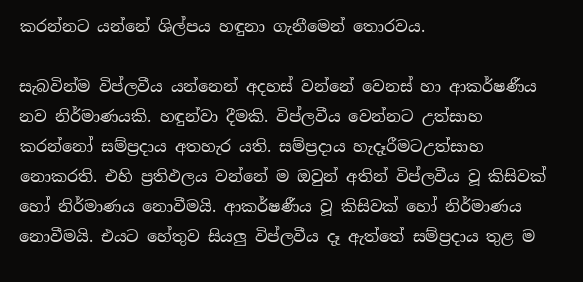කරන්නට යන්නේ ශිල්පය හඳුනා ගැනීමෙන් තොරවය.

සැබවින්ම විප්ලවීය යන්නෙන් අදහස් වන්නේ වෙනස් හා ආකර්ෂණීය නව නිර්මාණයකි. හඳුන්වා දීමකි. විප්ලවීය වෙන්නට උත්සාහ කරන්නෝ සම්ප්‍රදාය අතහැර යති. සම්ප්‍රදාය හැදෑරීමටඋත්සාහ නොකරති. එහි ප්‍රතිඵලය වන්නේ ම ඔවුන් අතින් විප්ලවීය වූ කිසිවක් හෝ නිර්මාණය නොවීමයි. ආකර්ෂණීය වූ කිසිවක් හෝ නිර්මාණය නොවීමයි. එයට හේතුව සියලු විප්ලවීය දෑ ඇත්තේ සම්ප්‍රදාය තුළ ම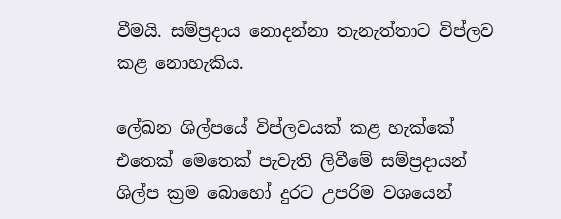වීමයි. සම්ප්‍රදාය නොදන්නා තැනැත්තාට විප්ලව කළ නොහැකිය.

ලේඛන ශිල්පයේ විප්ලවයක් කළ හැක්කේ එතෙක් මෙතෙක් පැවැති ලිවීමේ සම්ප්‍රදායන් ශිල්ප ක්‍රම බොහෝ දුරට උපරිම වශයෙන්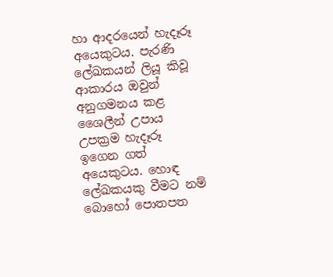හා ආදරයෙන් හැදෑරූ අයෙකුටය. පැරණි ලේඛකයන් ලියූ කිවූ ආකාරය ඔවුන් අනුගමනය කළ ශෛලීන් උපාය උපක්‍රම හැදෑරූ ඉගෙන ගත් අයෙකුටය. හොඳ ලේඛකයකු වීමට නම් බොහෝ පොතපත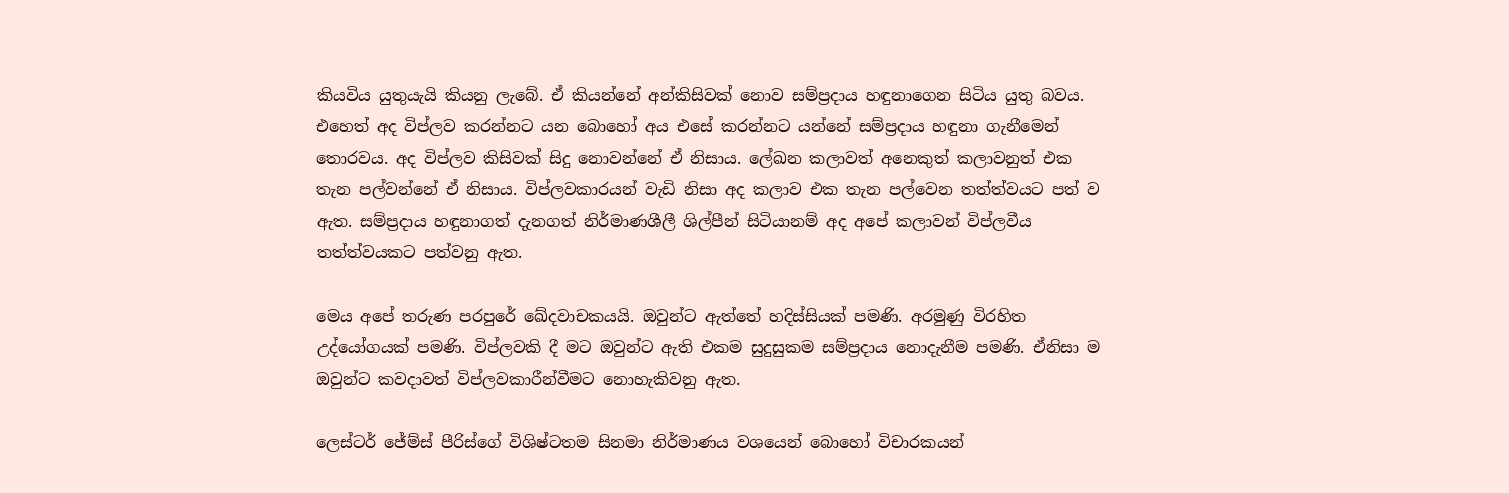කියවිය යුතුයැයි කියනු ලැබේ. ඒ කියන්නේ අන්කිසිවක් නොව සම්ප්‍රදාය හඳුනාගෙන සිටිය යුතු බවය. එහෙත් අද විප්ලව කරන්නට යන බොහෝ අය එසේ කරන්නට යන්නේ සම්ප්‍රදාය හඳුනා ගැනීමෙන් තොරවය. අද විප්ලව කිසිවක් සිදු නොවන්නේ ඒ නිසාය. ලේඛන කලාවත් අනෙකුත් කලාවනුත් එක තැන පල්වන්නේ ඒ නිසාය. විප්ලවකාරයන් වැඩි නිසා අද කලාව එක තැන පල්වෙන තත්ත්වයට පත් ව ඇත. සම්ප්‍රදාය හඳුනාගත් දැනගත් නිර්මාණශීලී ශිල්පීන් සිටියානම් අද අපේ කලාවන් විප්ලවීය තත්ත්වයකට පත්වනු ඇත.

මෙය අපේ තරුණ පරපුරේ ඛේදවාචකයයි. ඔවුන්ට ඇත්තේ හදිස්සියක් පමණි. අරමුණු විරහිත උද්යෝගයක් පමණි. විප්ලවකි දී මට ඔවුන්ට ඇති එකම සුදුසුකම සම්ප්‍රදාය නොදැනීම පමණි. ඒනිසා ම ඔවුන්ට කවදාවත් විප්ලවකාරීන්වීමට නොහැකිවනු ඇත.

ලෙස්ටර් ජේම්ස් පීරිස්ගේ විශිෂ්ටතම සිනමා නිර්මාණය වශයෙන් බොහෝ විචාරකයන්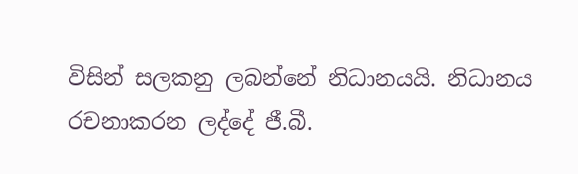විසින් සලකනු ලබන්නේ නිධානයයි. නිධානය රචනාකරන ලද්දේ ජී.බී.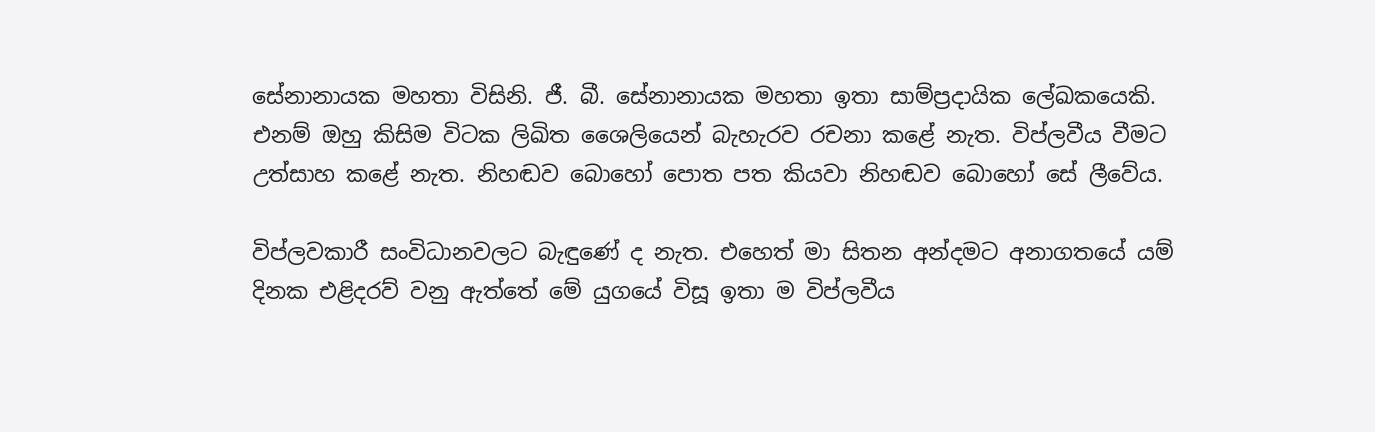සේනානායක මහතා විසිනි. ජී. බී. සේනානායක මහතා ඉතා සාම්ප්‍රදායික ලේඛකයෙකි. එනම් ඔහු කිසිම විටක ලිඛිත ශෛලියෙන් බැහැරව රචනා කළේ නැත. විප්ලවීය වීමට උත්සාහ කළේ නැත. නිහඬව බොහෝ පොත පත කියවා නිහඬව බොහෝ සේ ලීවේය.

විප්ලවකාරී සංවිධානවලට බැඳුණේ ද නැත. එහෙත් මා සිතන අන්දමට අනාගතයේ යම් දිනක එළිදරව් වනු ඇත්තේ මේ යුගයේ විසූ ඉතා ම විප්ලවීය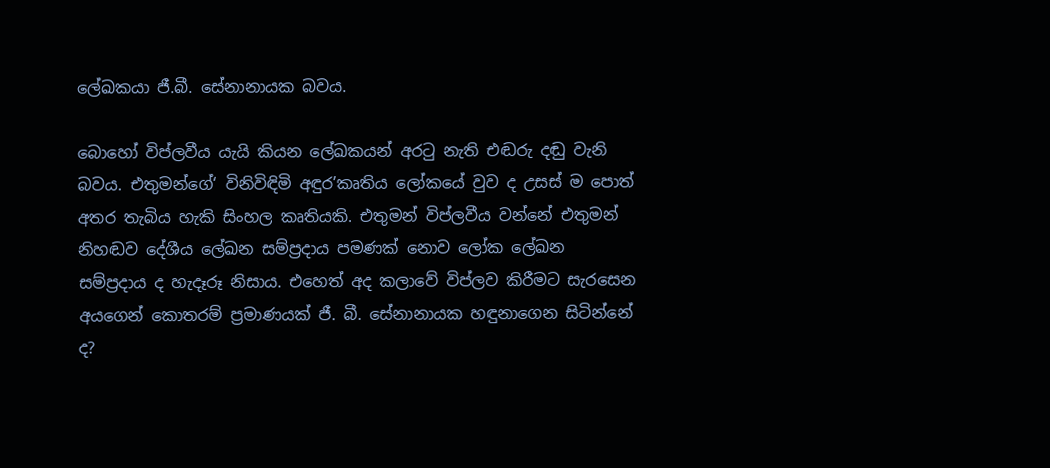ලේඛකයා ජී.බී. සේනානායක බවය.

බොහෝ විප්ලවීය යැයි කියන ලේඛකයන් අරටු නැති එඬරු දඬු වැනි බවය. එතුමන්ගේ‘ විනිවිඳිමි අඳුර’කෘතිය ලෝකයේ වුව ද උසස් ම පොත් අතර තැබිය හැකි සිංහල කෘතියකි. එතුමන් විප්ලවීය වන්නේ එතුමන් නිහඬව දේශීය ලේඛන සම්ප්‍රදාය පමණක් නොව ලෝක ලේඛන සම්ප්‍රදාය ද හැදෑරූ නිසාය. එහෙත් අද කලාවේ විප්ලව කිරීමට සැරසෙන අයගෙන් කොතරම් ප්‍රමාණයක් ජී. බී. සේනානායක හඳුනාගෙන සිටින්නේ ද?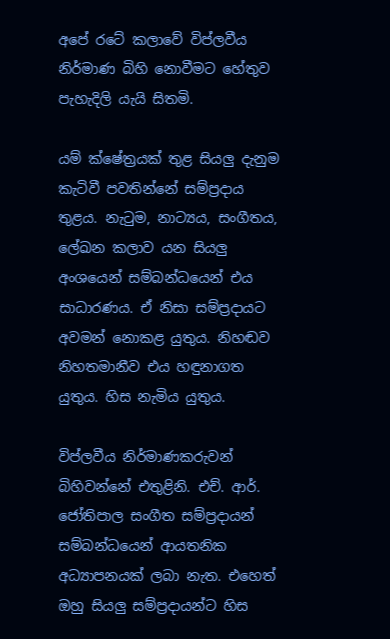අපේ රටේ කලාවේ විප්ලවීය නිර්මාණ බිහි නොවීමට හේතුව පැහැදිලි යැයි සිතමි.

යම් ක්ෂේත්‍රයක් තුළ සියලු දැනුම කැටිවී පවතින්නේ සම්ප්‍රදාය තුළය. නැටුම, නාට්‍යය, සංගීතය, ලේඛන කලාව යන සියලු අංශයෙන් සම්බන්ධයෙන් එය සාධාරණය. ඒ නිසා සම්ප්‍රදායට අවමන් නොකළ යුතුය. නිහඬව නිහතමානීව එය හඳුනාගත යුතුය. හිස නැමිය යුතුය.

විප්ලවීය නිර්මාණකරුවන් බිහිවන්නේ එතුළිනි. එච්. ආර්. ජෝතිපාල සංගීත සම්ප්‍රදායන් සම්බන්ධයෙන් ආයතනික අධ්‍යාපනයක් ලබා නැත. එහෙත් ඔහු සියලු සම්ප්‍රදායන්ට හිස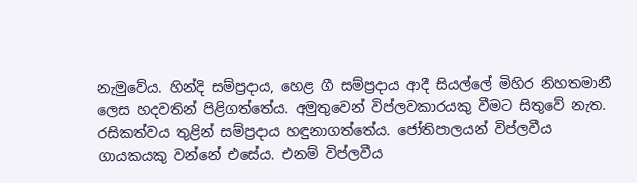නැමුවේය. හින්දි සම්ප්‍රදාය, හෙළ ගී සම්ප්‍රදාය ආදී සියල්ලේ මිහිර නිහතමානී ලෙස හදවතින් පිළිගත්තේය. අමුතුවෙන් විප්ලවකාරයකු වීමට සිතුවේ නැත. රසිකත්වය තුළින් සම්ප්‍රදාය හඳුනාගත්තේය. ජෝතිපාලයන් විප්ලවීය ගායකයකු වන්නේ එසේය. එනම් විප්ලවීය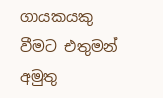ගායකයකු වීමට එතුමන් අමුතු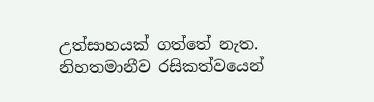උත්සාහයක් ගත්තේ නැත. නිහතමානීව රසිකත්වයෙන්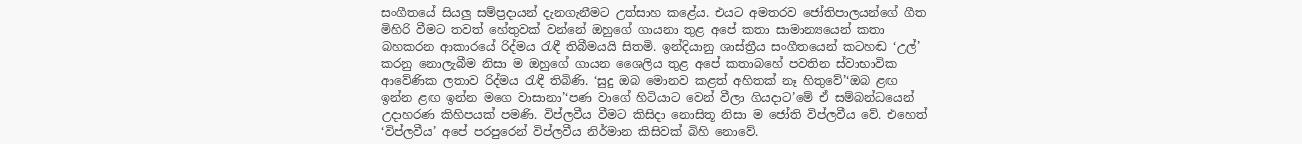සංගීතයේ සියලු සම්ප්‍රදායන් දැනගැනීමට උත්සාහ කළේය. එයට අමතරව ජෝතිපාලයන්ගේ ගීත මිහිරි වීමට තවත් හේතුවක් වන්නේ ඔහුගේ ගායනා තුළ අපේ කතා සාමාන්‍යයෙන් කතා බහකරන ආකාරයේ රිද්මය රැඳී තිබීමයයි සිතමි. ඉන්දියානු ශාස්ත්‍රීය සංගීතයෙන් කටහඬ ‘උල්’ කරනු නොලැබීම නිසා ම ඔහුගේ ගායන ශෛලිය තුළ අපේ කතාබහේ පවතින ස්වාභාවික ආවේණික ලතාව රිද්මය රැඳී තිබිණි. ‘සුදු ඔබ මොනව කළත් අහිතක් නෑ හිතුවේ’‘ඔබ ළඟ ඉන්න ළඟ ඉන්න මගෙ වාසානා’‘පණ වාගේ හිටියාට වෙන් වීලා ගියදාට’මේ ඒ සම්බන්ධයෙන් උදාහරණ කිහිපයක් පමණි. විප්ලවීය වීමට කිසිදා නොසිතූ නිසා ම ජෝති විප්ලවීය වේ. එහෙත් ‘විප්ලවීය’ අපේ පරපුරෙන් විප්ලවීය නිර්මාන කිසිවක් බිහි නොවේ.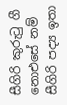සීගිරි කුරුටු ගී නොඑසේ නම් සීගිරි පද්‍ය ඉතා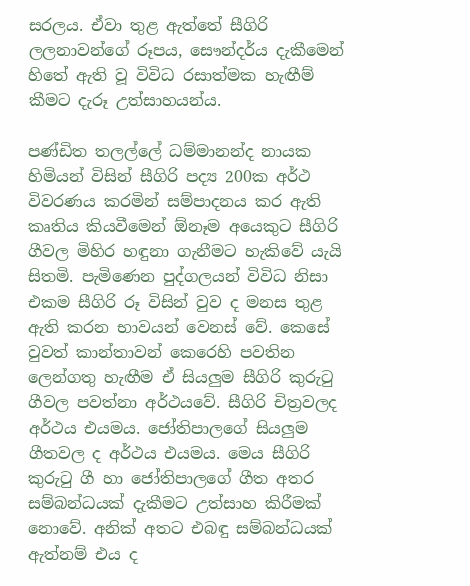සරලය. ඒවා තුළ ඇත්තේ සීගිරි ලලනාවන්ගේ රූපය, සෞන්දර්ය දැකීමෙන් හිතේ ඇති වූ විවිධ රසාත්මක හැඟීම් කීමට දැරූ උත්සාහයන්ය.

පණ්ඩිත තලල්ලේ ධම්මානන්ද නායක හිමියන් විසින් සීගිරි පද්‍ය 200ක අර්ථ විවරණය කරමින් සම්පාදනය කර ඇති කෘතිය කියවීමෙන් ඕනෑම අයෙකුට සීගිරි ගීවල මිහිර හඳුනා ගැනීමට හැකිවේ යැයි සිතමි. පැමිණෙන පුද්ගලයන් විවිධ නිසා එකම සීගිරි රූ විසින් වුව ද මනස තුළ ඇති කරන භාවයන් වෙනස් වේ. කෙසේ වුවත් කාන්තාවන් කෙරෙහි පවතින ලෙන්ගතු හැඟීම ඒ සියලුම සීගිරි කුරුටු ගීවල පවත්නා අර්ථයවේ. සීගිරි චිත්‍රවලද අර්ථය එයමය. ජෝතිපාලගේ සියලුම ගීතවල ද අර්ථය එයමය. මෙය සීගිරි කුරුටු ගී හා ජෝතිපාලගේ ගීත අතර සම්බන්ධයක් දැකීමට උත්සාහ කිරීමක් නොවේ. අනික් අතට එබඳු සම්බන්ධයක් ඇත්නම් එය ද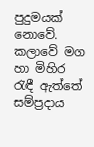පුදුමයක් නොවේ. කලාවේ මග හා මිහිර රැඳී ඇත්තේ සම්ප්‍රදාය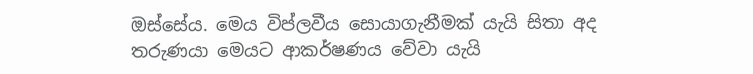ඔස්සේය. මෙය විප්ලවීය සොයාගැනීමක් යැයි සිතා අද තරුණයා මෙයට ආකර්ෂණය වේවා යැයි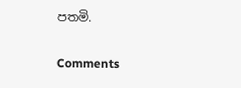පතමි.

Comments